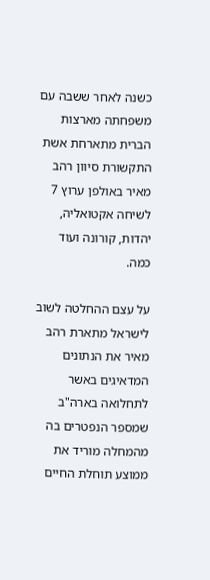כשנה לאחר ששבה עם משפחתה מארצות הברית מתארחת אשת התקשורת סיוון רהב מאיר באולפן ערוץ 7 לשיחה אקטואליה, יהדות, קורונה ועוד כמה.

על עצם ההחלטה לשוב לישראל מתארת רהב מאיר את הנתונים המדאיגים באשר לתחלואה בארה"ב שמספר הנפטרים בה מהמחלה מוריד את ממוצע תוחלת החיים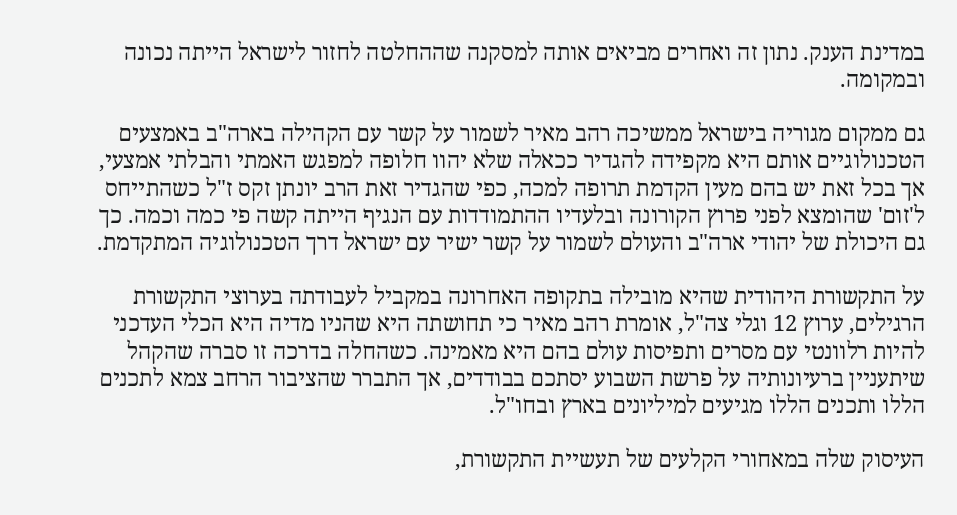במדינת הענק. נתון זה ואחרים מביאים אותה למסקנה שההחלטה לחזור לישראל הייתה נכונה ובמקומה.

גם ממקום מגוריה בישראל ממשיכה רהב מאיר לשמור על קשר עם הקהילה בארה"ב באמצעים הטכנולוגיים אותם היא מקפידה להגדיר ככאלה שלא יהוו חלופה למפגש האמתי והבלתי אמצעי, אך בכל זאת יש בהם מעין הקדמת תרופה למכה, כפי שהגדיר זאת הרב יונתן זקס ז"ל כשהתייחס ל'זום' שהומצא לפני פרוץ הקורונה ובלעדיו ההתמודדות עם הנגיף הייתה קשה פי כמה וכמה. כך גם היכולת של יהודי ארה"ב והעולם לשמור על קשר ישיר עם ישראל דרך הטכנולוגיה המתקדמת.

על התקשורת היהודית שהיא מובילה בתקופה האחרונה במקביל לעבודתה בערוצי התקשורת הרגילים, ערוץ 12 וגלי צה"ל, אומרת רהב מאיר כי תחושתה היא שהניו מדיה היא הכלי העדכני להיות רלוונטי עם מסרים ותפיסות עולם בהם היא מאמינה. כשהחלה בדרכה זו סברה שהקהל שיתעניין ברעיונותיה על פרשת השבוע יסתכם בבודדים, אך התברר שהציבור הרחב צמא לתכנים הללו ותכנים הללו מגיעים למיליונים בארץ ובחו"ל.

העיסוק שלה במאחורי הקלעים של תעשיית התקשורת,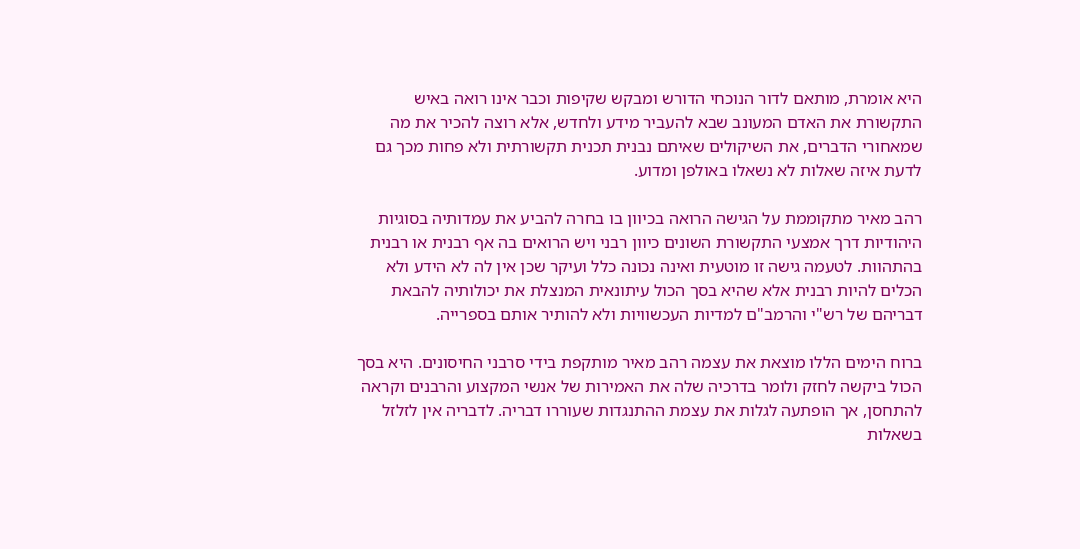היא אומרת, מותאם לדור הנוכחי הדורש ומבקש שקיפות וכבר אינו רואה באיש התקשורת את האדם המעונב שבא להעביר מידע ולחדש, אלא רוצה להכיר את מה שמאחורי הדברים, את השיקולים שאיתם נבנית תכנית תקשורתית ולא פחות מכך גם לדעת איזה שאלות לא נשאלו באולפן ומדוע.

רהב מאיר מתקוממת על הגישה הרואה בכיוון בו בחרה להביע את עמדותיה בסוגיות היהודיות דרך אמצעי התקשורת השונים כיוון רבני ויש הרואים בה אף רבנית או רבנית בהתהוות. לטעמה גישה זו מוטעית ואינה נכונה כלל ועיקר שכן אין לה לא הידע ולא הכלים להיות רבנית אלא שהיא בסך הכול עיתונאית המנצלת את יכולותיה להבאת דבריהם של רש"י והרמב"ם למדיות העכשוויות ולא להותיר אותם בספרייה.

ברוח הימים הללו מוצאת את עצמה רהב מאיר מותקפת בידי סרבני החיסונים. היא בסך הכול ביקשה לחזק ולומר בדרכיה שלה את האמירות של אנשי המקצוע והרבנים וקראה להתחסן, אך הופתעה לגלות את עצמת ההתנגדות שעוררו דבריה. לדבריה אין לזלזל בשאלות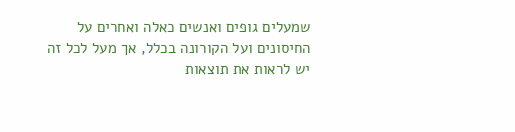שמעלים גופים ואנשים כאלה ואחרים על החיסונים ועל הקורונה בכלל, אך מעל לכל זה יש לראות את תוצאות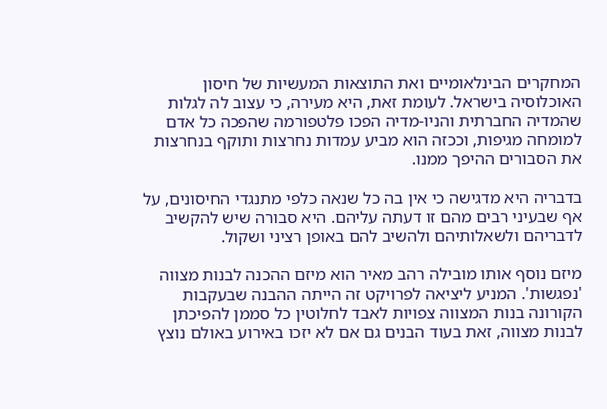המחקרים הבינלאומיים ואת התוצאות המעשיות של חיסון האוכלוסיה בישראל. לעומת זאת, היא מעירה, כי עצוב לה לגלות שהמדיה החברתית והניו-מדיה הפכו פלטפורמה שהפכה כל אדם למומחה מגיפות, וככזה הוא מביע עמדות נחרצות ותוקף בנחרצות את הסבורים ההיפך ממנו.

בדבריה היא מדגישה כי אין בה כל שנאה כלפי מתנגדי החיסונים, על אף שבעיני רבים מהם זו דעתה עליהם. היא סבורה שיש להקשיב לדבריהם ולשאלותיהם ולהשיב להם באופן רציני ושקול.

מיזם נוסף אותו מובילה רהב מאיר הוא מיזם ההכנה לבנות מצווה 'נפגשות'. המניע ליציאה לפרויקט זה הייתה ההבנה שבעקבות הקורונה בנות המצווה צפויות לאבד לחלוטין כל סממן להפיכתן לבנות מצווה, זאת בעוד הבנים גם אם לא יזכו באירוע באולם נוצץ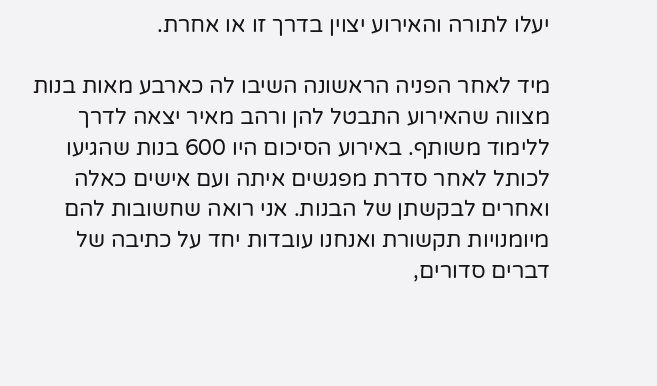יעלו לתורה והאירוע יצוין בדרך זו או אחרת.

מיד לאחר הפניה הראשונה השיבו לה כארבע מאות בנות מצווה שהאירוע התבטל להן ורהב מאיר יצאה לדרך ללימוד משותף. באירוע הסיכום היו 600 בנות שהגיעו לכותל לאחר סדרת מפגשים איתה ועם אישים כאלה ואחרים לבקשתן של הבנות. אני רואה שחשובות להם מיומנויות תקשורת ואנחנו עובדות יחד על כתיבה של דברים סדורים,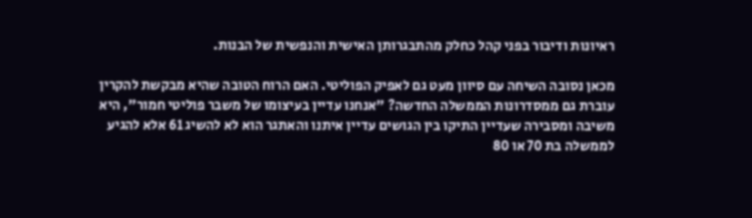ראיונות ודיבור בפני קהל כחלק מהתבגרותן האישית והנפשית של הבנות.

מכאן נסובה השיחה עם סיוון מעט גם לאפיק הפוליטי. האם הרוח הטובה שהיא מבקשת להקרין עוברת גם ממסדרונות הממשלה החדשה? "אנחנו עדיין בעיצומו של משבר פוליטי חמור", היא משיבה ומסבירה שעדיין התיקו בין הגושים עדיין איתנו והאתגר הוא לא להשיג 61 אלא להגיע לממשלה בת 70 או 80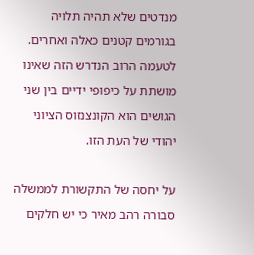מנדטים שלא תהיה תלויה בגורמים קטנים כאלה ואחרים. לטעמה הרוב הנדרש הזה שאינו מושתת על כיפופי ידיים בין שני הגושים הוא הקונצנזוס הציוני יהודי של העת הזו.

על יחסה של התקשורת לממשלה סבורה רהב מאיר כי יש חלקים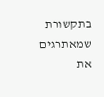בתקשורת שמאתרגים את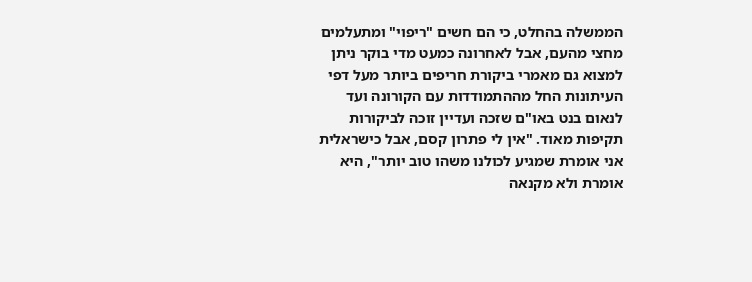הממשלה בהחלט, כי הם חשים "ריפוי" ומתעלמים מחצי מהעם, אבל לאחרונה כמעט מדי בוקר ניתן למצוא גם מאמרי ביקורת חריפים ביותר מעל דפי העיתונות החל מההתמודדות עם הקורונה ועד לנאום בנט באו"ם שזכה ועדיין זוכה לביקורות תקיפות מאוד. "אין לי פתרון קסם, אבל כישראלית אני אומרת שמגיע לכולנו משהו טוב יותר", היא אומרת ולא מקנאה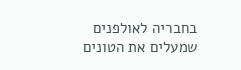בחבריה לאולפנים שמעלים את הטונים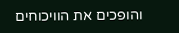והופכים את הוויכוחים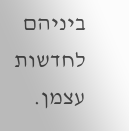ביניהם לחדשות עצמן.